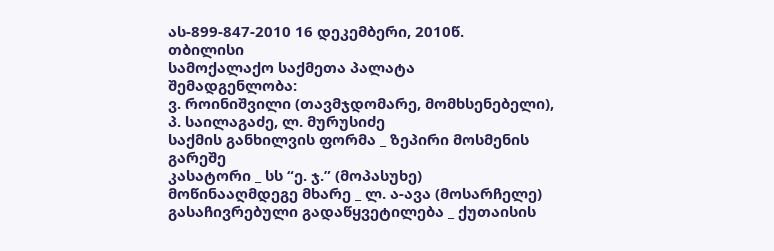ას-899-847-2010 16 დეკემბერი, 2010წ.
თბილისი
სამოქალაქო საქმეთა პალატა
შემადგენლობა:
ვ. როინიშვილი (თავმჯდომარე, მომხსენებელი),
პ. საილაგაძე, ლ. მურუსიძე
საქმის განხილვის ფორმა _ ზეპირი მოსმენის გარეშე
კასატორი _ სს “ე. ჯ.” (მოპასუხე)
მოწინააღმდეგე მხარე _ ლ. ა-ავა (მოსარჩელე)
გასაჩივრებული გადაწყვეტილება _ ქუთაისის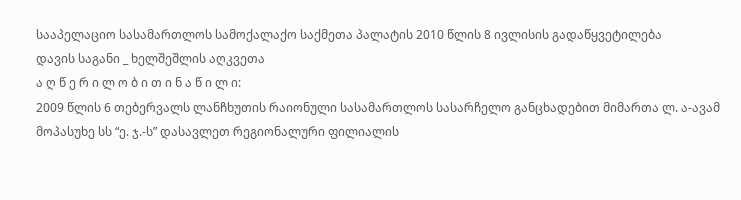სააპელაციო სასამართლოს სამოქალაქო საქმეთა პალატის 2010 წლის 8 ივლისის გადაწყვეტილება
დავის საგანი _ ხელშეშლის აღკვეთა
ა ღ წ ე რ ი ლ ო ბ ი თ ი ნ ა წ ი ლ ი:
2009 წლის 6 თებერვალს ლანჩხუთის რაიონული სასამართლოს სასარჩელო განცხადებით მიმართა ლ. ა-ავამ მოპასუხე სს “ე. ჯ.-ს” დასავლეთ რეგიონალური ფილიალის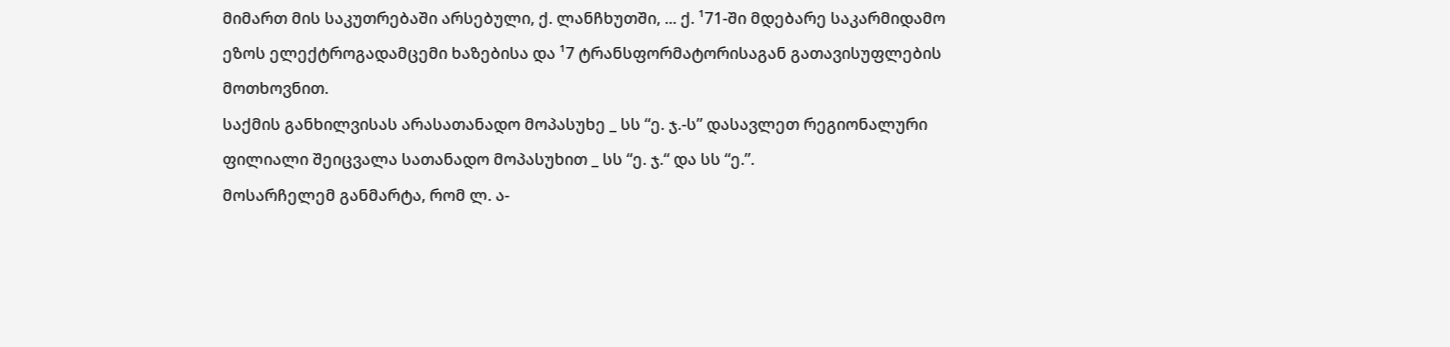მიმართ მის საკუთრებაში არსებული, ქ. ლანჩხუთში, ... ქ. ¹71-ში მდებარე საკარმიდამო ეზოს ელექტროგადამცემი ხაზებისა და ¹7 ტრანსფორმატორისაგან გათავისუფლების მოთხოვნით.
საქმის განხილვისას არასათანადო მოპასუხე _ სს “ე. ჯ.-ს” დასავლეთ რეგიონალური ფილიალი შეიცვალა სათანადო მოპასუხით _ სს “ე. ჯ.“ და სს “ე.”.
მოსარჩელემ განმარტა, რომ ლ. ა-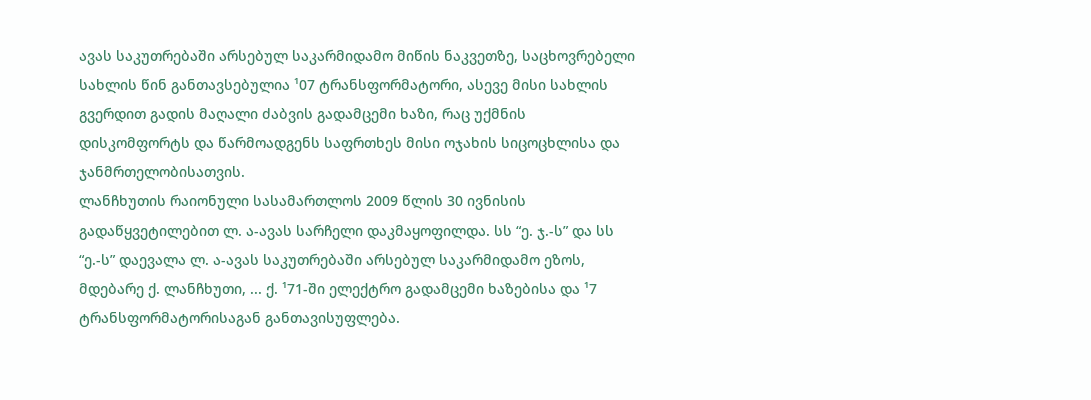ავას საკუთრებაში არსებულ საკარმიდამო მიწის ნაკვეთზე, საცხოვრებელი სახლის წინ განთავსებულია ¹07 ტრანსფორმატორი, ასევე მისი სახლის გვერდით გადის მაღალი ძაბვის გადამცემი ხაზი, რაც უქმნის დისკომფორტს და წარმოადგენს საფრთხეს მისი ოჯახის სიცოცხლისა და ჯანმრთელობისათვის.
ლანჩხუთის რაიონული სასამართლოს 2009 წლის 30 ივნისის გადაწყვეტილებით ლ. ა-ავას სარჩელი დაკმაყოფილდა. სს “ე. ჯ.-ს” და სს “ე.-ს” დაევალა ლ. ა-ავას საკუთრებაში არსებულ საკარმიდამო ეზოს, მდებარე ქ. ლანჩხუთი, ... ქ. ¹71-ში ელექტრო გადამცემი ხაზებისა და ¹7 ტრანსფორმატორისაგან განთავისუფლება.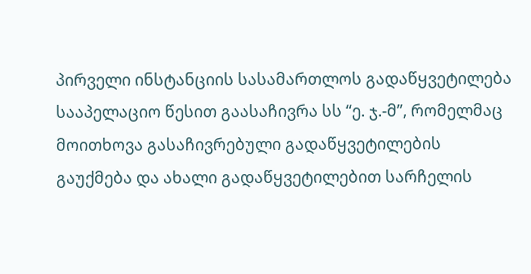პირველი ინსტანციის სასამართლოს გადაწყვეტილება სააპელაციო წესით გაასაჩივრა სს “ე. ჯ.-მ”, რომელმაც მოითხოვა გასაჩივრებული გადაწყვეტილების გაუქმება და ახალი გადაწყვეტილებით სარჩელის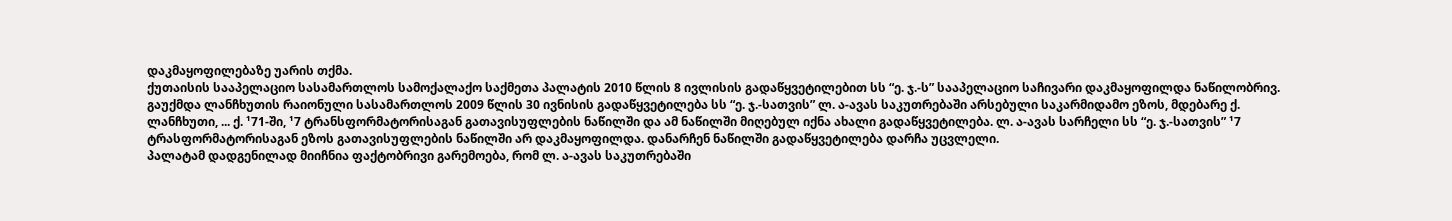დაკმაყოფილებაზე უარის თქმა.
ქუთაისის სააპელაციო სასამართლოს სამოქალაქო საქმეთა პალატის 2010 წლის 8 ივლისის გადაწყვეტილებით სს “ე. ჯ.-ს” სააპელაციო საჩივარი დაკმაყოფილდა ნაწილობრივ. გაუქმდა ლანჩხუთის რაიონული სასამართლოს 2009 წლის 30 ივნისის გადაწყვეტილება სს “ე. ჯ.-სათვის” ლ. ა-ავას საკუთრებაში არსებული საკარმიდამო ეზოს, მდებარე ქ. ლანჩხუთი, ... ქ. ¹71-ში, ¹7 ტრანსფორმატორისაგან გათავისუფლების ნაწილში და ამ ნაწილში მიღებულ იქნა ახალი გადაწყვეტილება. ლ. ა-ავას სარჩელი სს “ე. ჯ.-სათვის” ¹7 ტრასფორმატორისაგან ეზოს გათავისუფლების ნაწილში არ დაკმაყოფილდა. დანარჩენ ნაწილში გადაწყვეტილება დარჩა უცვლელი.
პალატამ დადგენილად მიიჩნია ფაქტობრივი გარემოება, რომ ლ. ა-ავას საკუთრებაში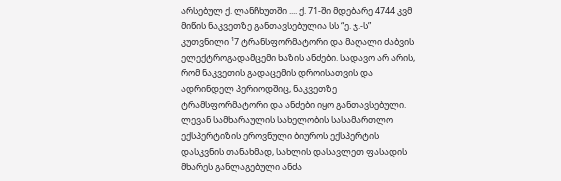არსებულ ქ. ლანჩხუთში .... ქ. 71-ში მდებარე 4744 კვმ მიწის ნაკვეთზე განთავსებულია სს “ე. ჯ.-ს” კუთვნილი ¹7 ტრანსფორმატორი და მაღალი ძაბვის ელექტროგადამცემი ხაზის ანძები. სადავო არ არის, რომ ნაკვეთის გადაცემის დროისათვის და ადრინდელ პერიოდშიც, ნაკვეთზე ტრამსფორმატორი და ანძები იყო განთავსებული.
ლევან სამხარაულის სახელობის სასამართლო ექსპერტიზის ეროვნული ბიუროს ექსპერტის დასკვნის თანახმად, სახლის დასავლეთ ფასადის მხარეს განლაგებული ანძა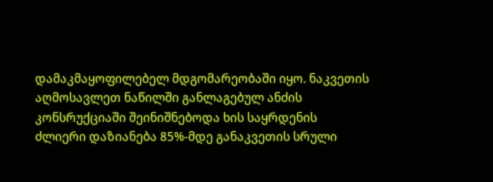დამაკმაყოფილებელ მდგომარეობაში იყო. ნაკვეთის აღმოსავლეთ ნაწილში განლაგებულ ანძის კონსრუქციაში შეინიშნებოდა ხის საყრდენის ძლიერი დაზიანება 85%-მდე განაკვეთის სრული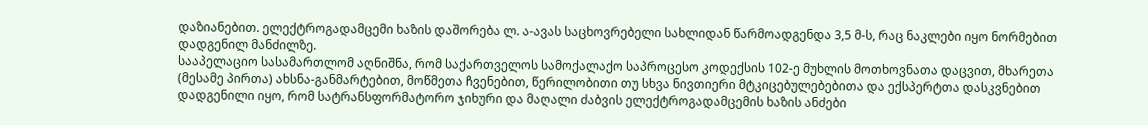დაზიანებით. ელექტროგადამცემი ხაზის დაშორება ლ. ა-ავას საცხოვრებელი სახლიდან წარმოადგენდა 3,5 მ-ს, რაც ნაკლები იყო ნორმებით დადგენილ მანძილზე.
სააპელაციო სასამართლომ აღნიშნა, რომ საქართველოს სამოქალაქო საპროცესო კოდექსის 102-ე მუხლის მოთხოვნათა დაცვით, მხარეთა (მესამე პირთა) ახსნა-განმარტებით, მოწმეთა ჩვენებით, წერილობითი თუ სხვა ნივთიერი მტკიცებულებებითა და ექსპერტთა დასკვნებით დადგენილი იყო, რომ სატრანსფორმატორო ჯიხური და მაღალი ძაბვის ელექტროგადამცემის ხაზის ანძები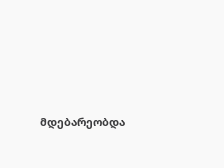მდებარეობდა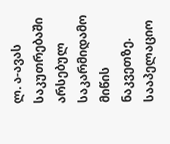ლ. ა-ავას საკუთრებაში არსებულ საკარმიდამო მიწის ნაკვეთზე.
სააპელაციო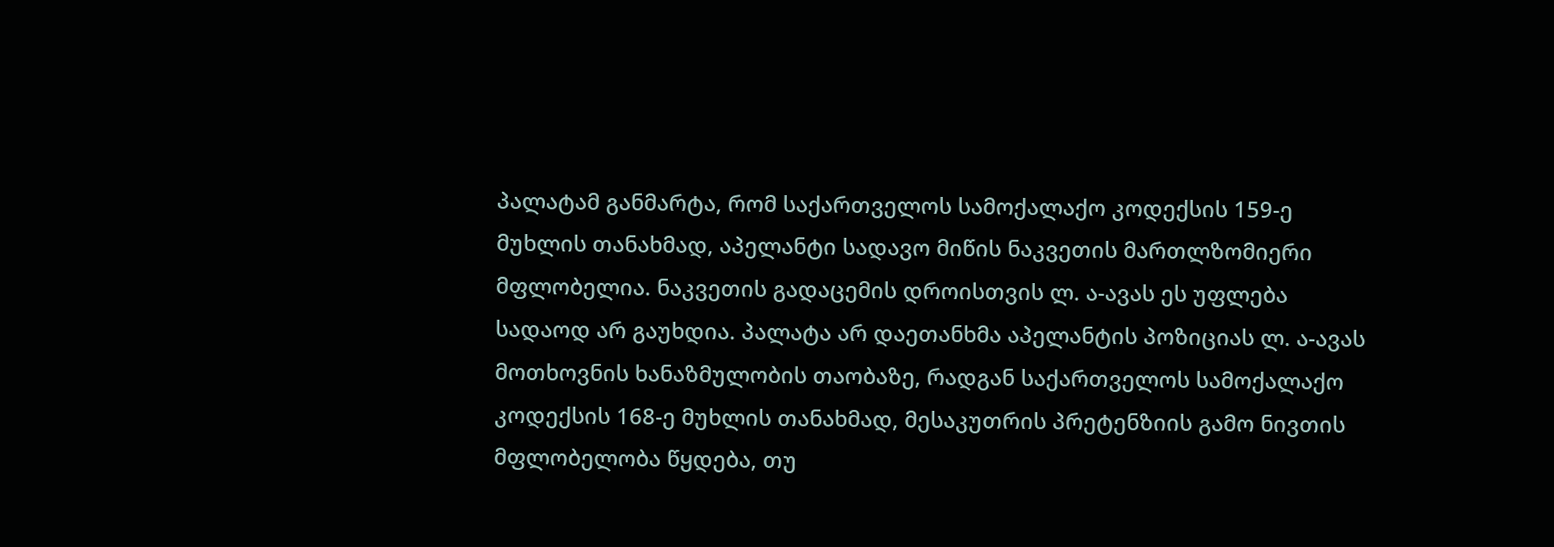პალატამ განმარტა, რომ საქართველოს სამოქალაქო კოდექსის 159-ე მუხლის თანახმად, აპელანტი სადავო მიწის ნაკვეთის მართლზომიერი მფლობელია. ნაკვეთის გადაცემის დროისთვის ლ. ა-ავას ეს უფლება სადაოდ არ გაუხდია. პალატა არ დაეთანხმა აპელანტის პოზიციას ლ. ა-ავას მოთხოვნის ხანაზმულობის თაობაზე, რადგან საქართველოს სამოქალაქო კოდექსის 168-ე მუხლის თანახმად, მესაკუთრის პრეტენზიის გამო ნივთის მფლობელობა წყდება, თუ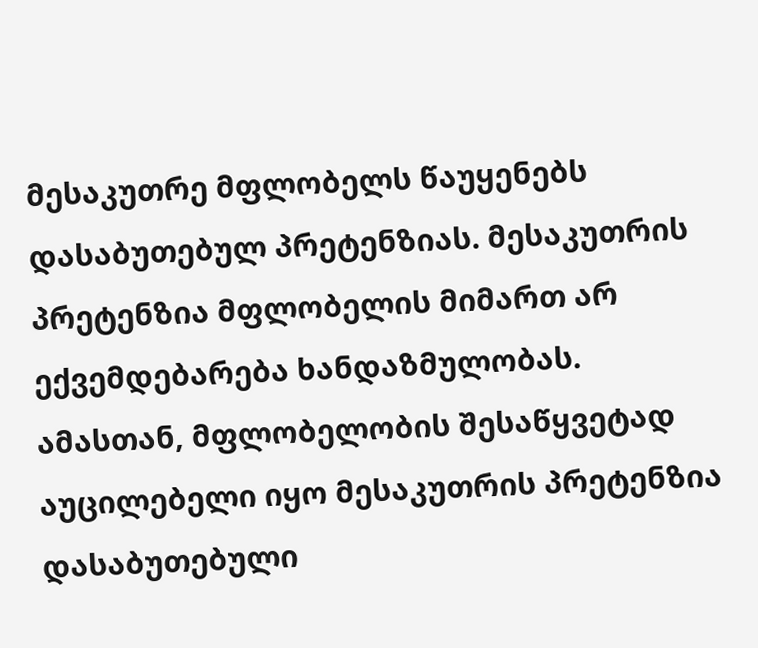მესაკუთრე მფლობელს წაუყენებს დასაბუთებულ პრეტენზიას. მესაკუთრის პრეტენზია მფლობელის მიმართ არ ექვემდებარება ხანდაზმულობას. ამასთან, მფლობელობის შესაწყვეტად აუცილებელი იყო მესაკუთრის პრეტენზია დასაბუთებული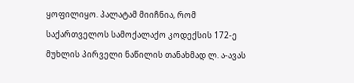ყოფილიყო. პალატამ მიიჩნია, რომ საქართველოს სამოქალაქო კოდექსის 172-ე მუხლის პირველი ნაწილის თანახმად ლ. ა-ავას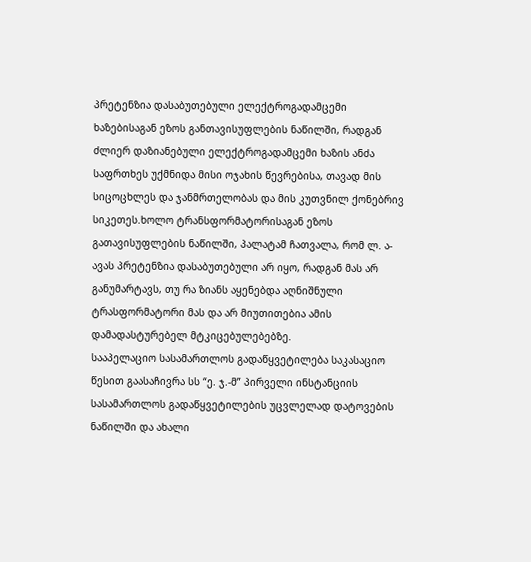პრეტენზია დასაბუთებული ელექტროგადამცემი ხაზებისაგან ეზოს განთავისუფლების ნაწილში, რადგან ძლიერ დაზიანებული ელექტროგადამცემი ხაზის ანძა საფრთხეს უქმნიდა მისი ოჯახის წევრებისა, თავად მის სიცოცხლეს და ჯანმრთელობას და მის კუთვნილ ქონებრივ სიკეთეს.ხოლო ტრანსფორმატორისაგან ეზოს გათავისუფლების ნაწილში, პალატამ ჩათვალა, რომ ლ. ა-ავას პრეტენზია დასაბუთებული არ იყო, რადგან მას არ განუმარტავს, თუ რა ზიანს აყენებდა აღნიშნული ტრასფორმატორი მას და არ მიუთითებია ამის დამადასტურებელ მტკიცებულებებზე.
სააპელაციო სასამართლოს გადაწყვეტილება საკასაციო წესით გაასაჩივრა სს “ე. ჯ.-მ” პირველი ინსტანციის სასამართლოს გადაწყვეტილების უცვლელად დატოვების ნაწილში და ახალი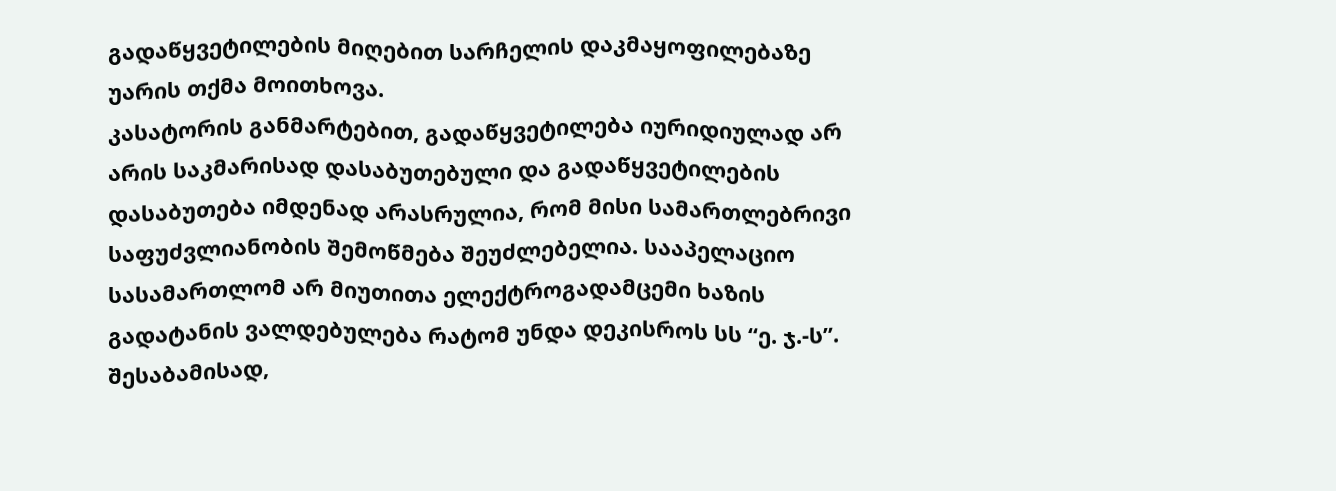გადაწყვეტილების მიღებით სარჩელის დაკმაყოფილებაზე უარის თქმა მოითხოვა.
კასატორის განმარტებით, გადაწყვეტილება იურიდიულად არ არის საკმარისად დასაბუთებული და გადაწყვეტილების დასაბუთება იმდენად არასრულია, რომ მისი სამართლებრივი საფუძვლიანობის შემოწმება შეუძლებელია. სააპელაციო სასამართლომ არ მიუთითა ელექტროგადამცემი ხაზის გადატანის ვალდებულება რატომ უნდა დეკისროს სს “ე. ჯ.-ს”. შესაბამისად,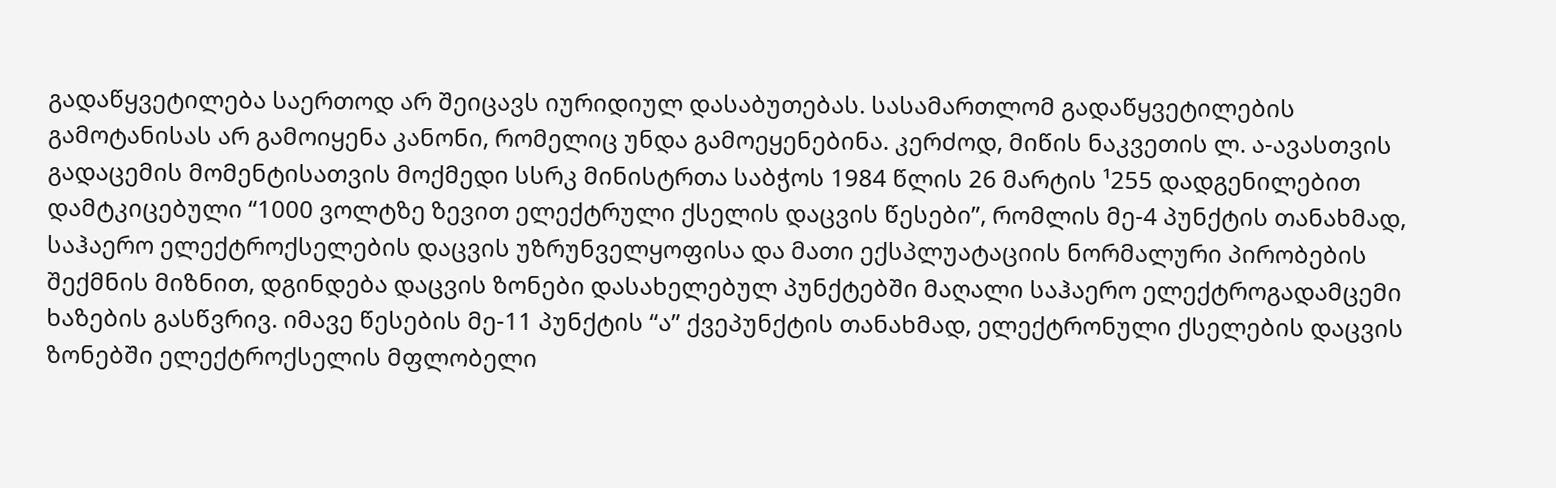გადაწყვეტილება საერთოდ არ შეიცავს იურიდიულ დასაბუთებას. სასამართლომ გადაწყვეტილების გამოტანისას არ გამოიყენა კანონი, რომელიც უნდა გამოეყენებინა. კერძოდ, მიწის ნაკვეთის ლ. ა-ავასთვის გადაცემის მომენტისათვის მოქმედი სსრკ მინისტრთა საბჭოს 1984 წლის 26 მარტის ¹255 დადგენილებით დამტკიცებული “1000 ვოლტზე ზევით ელექტრული ქსელის დაცვის წესები”, რომლის მე-4 პუნქტის თანახმად, საჰაერო ელექტროქსელების დაცვის უზრუნველყოფისა და მათი ექსპლუატაციის ნორმალური პირობების შექმნის მიზნით, დგინდება დაცვის ზონები დასახელებულ პუნქტებში მაღალი საჰაერო ელექტროგადამცემი ხაზების გასწვრივ. იმავე წესების მე-11 პუნქტის “ა” ქვეპუნქტის თანახმად, ელექტრონული ქსელების დაცვის ზონებში ელექტროქსელის მფლობელი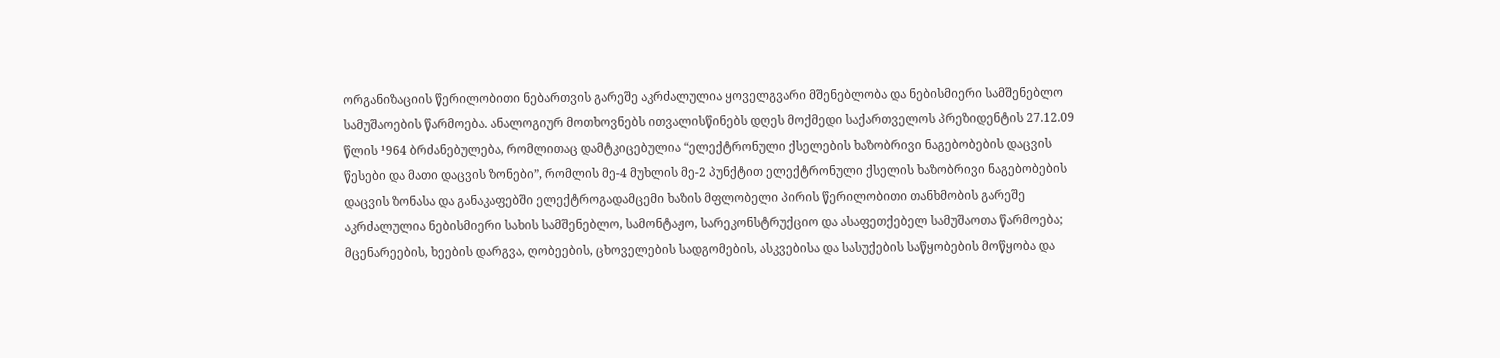ორგანიზაციის წერილობითი ნებართვის გარეშე აკრძალულია ყოველგვარი მშენებლობა და ნებისმიერი სამშენებლო სამუშაოების წარმოება. ანალოგიურ მოთხოვნებს ითვალისწინებს დღეს მოქმედი საქართველოს პრეზიდენტის 27.12.09 წლის ¹964 ბრძანებულება, რომლითაც დამტკიცებულია “ელექტრონული ქსელების ხაზობრივი ნაგებობების დაცვის წესები და მათი დაცვის ზონები”, რომლის მე-4 მუხლის მე-2 პუნქტით ელექტრონული ქსელის ხაზობრივი ნაგებობების დაცვის ზონასა და განაკაფებში ელექტროგადამცემი ხაზის მფლობელი პირის წერილობითი თანხმობის გარეშე აკრძალულია ნებისმიერი სახის სამშენებლო, სამონტაჟო, სარეკონსტრუქციო და ასაფეთქებელ სამუშაოთა წარმოება; მცენარეების, ხეების დარგვა, ღობეების, ცხოველების სადგომების, ასკვებისა და სასუქების საწყობების მოწყობა და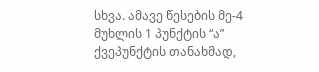სხვა. ამავე წესების მე-4 მუხლის 1 პუნქტის “ა” ქვეპუნქტის თანახმად,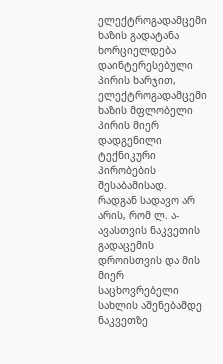ელექტროგადამცემი ხაზის გადატანა ხორციელდება დაინტერესებული პირის ხარჯით, ელექტროგადამცემი ხაზის მფლობელი პირის მიერ დადგენილი ტექნიკური პირობების შესაბამისად. რადგან სადავო არ არის, რომ ლ. ა-ავასთვის ნაკვეთის გადაცემის დროისთვის და მის მიერ საცხოვრებელი სახლის აშენებამდე ნაკვეთზე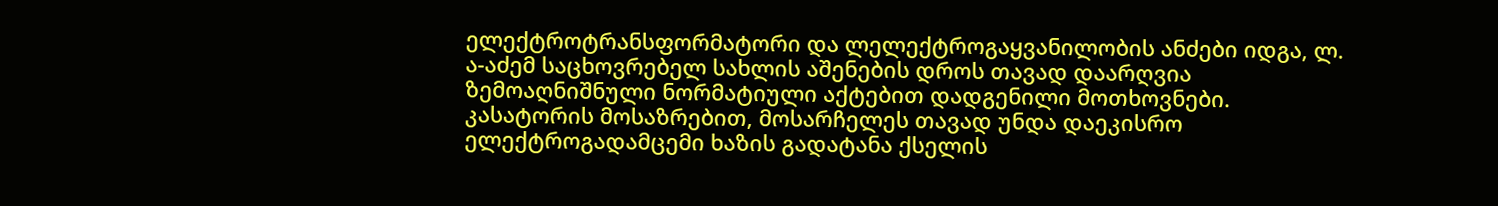ელექტროტრანსფორმატორი და ლელექტროგაყვანილობის ანძები იდგა, ლ. ა-აძემ საცხოვრებელ სახლის აშენების დროს თავად დაარღვია ზემოაღნიშნული ნორმატიული აქტებით დადგენილი მოთხოვნები. კასატორის მოსაზრებით, მოსარჩელეს თავად უნდა დაეკისრო ელექტროგადამცემი ხაზის გადატანა ქსელის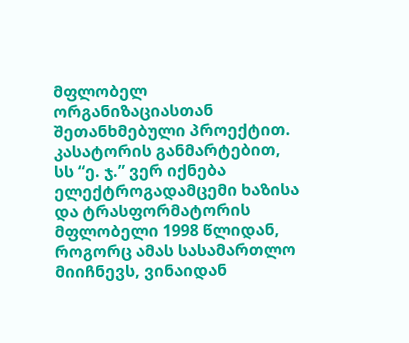მფლობელ ორგანიზაციასთან შეთანხმებული პროექტით. კასატორის განმარტებით, სს “ე. ჯ.” ვერ იქნება ელექტროგადამცემი ხაზისა და ტრასფორმატორის მფლობელი 1998 წლიდან, როგორც ამას სასამართლო მიიჩნევს, ვინაიდან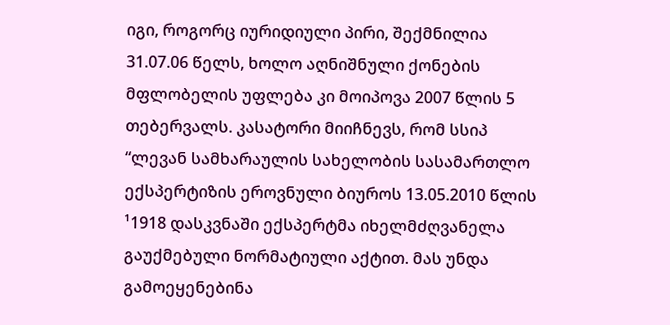იგი, როგორც იურიდიული პირი, შექმნილია 31.07.06 წელს, ხოლო აღნიშნული ქონების მფლობელის უფლება კი მოიპოვა 2007 წლის 5 თებერვალს. კასატორი მიიჩნევს, რომ სსიპ “ლევან სამხარაულის სახელობის სასამართლო ექსპერტიზის ეროვნული ბიუროს 13.05.2010 წლის ¹1918 დასკვნაში ექსპერტმა იხელმძღვანელა გაუქმებული ნორმატიული აქტით. მას უნდა გამოეყენებინა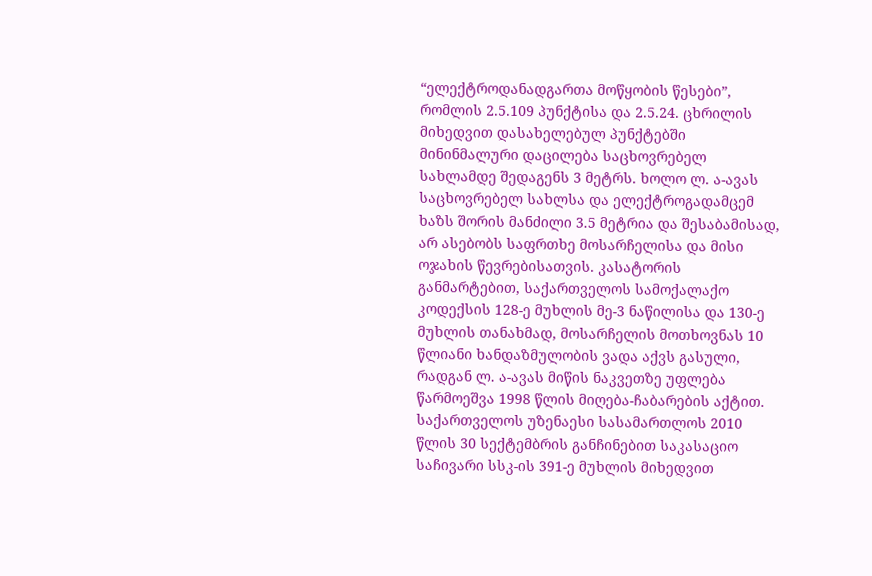“ელექტროდანადგართა მოწყობის წესები”, რომლის 2.5.109 პუნქტისა და 2.5.24. ცხრილის მიხედვით დასახელებულ პუნქტებში მინინმალური დაცილება საცხოვრებელ სახლამდე შედაგენს 3 მეტრს. ხოლო ლ. ა-ავას საცხოვრებელ სახლსა და ელექტროგადამცემ ხაზს შორის მანძილი 3.5 მეტრია და შესაბამისად, არ ასებობს საფრთხე მოსარჩელისა და მისი ოჯახის წევრებისათვის. კასატორის განმარტებით, საქართველოს სამოქალაქო კოდექსის 128-ე მუხლის მე-3 ნაწილისა და 130-ე მუხლის თანახმად, მოსარჩელის მოთხოვნას 10 წლიანი ხანდაზმულობის ვადა აქვს გასული, რადგან ლ. ა-ავას მიწის ნაკვეთზე უფლება წარმოეშვა 1998 წლის მიღება-ჩაბარების აქტით.
საქართველოს უზენაესი სასამართლოს 2010 წლის 30 სექტემბრის განჩინებით საკასაციო საჩივარი სსკ-ის 391-ე მუხლის მიხედვით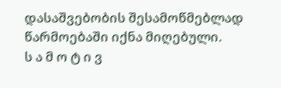დასაშვებობის შესამოწმებლად წარმოებაში იქნა მიღებული.
ს ა მ ო ტ ი ვ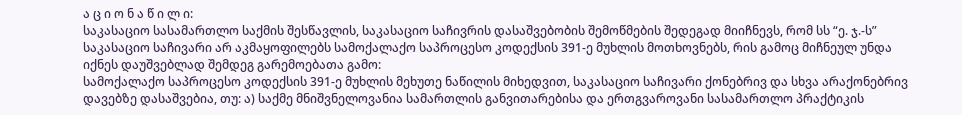ა ც ი ო ნ ა წ ი ლ ი:
საკასაციო სასამართლო საქმის შესწავლის, საკასაციო საჩივრის დასაშვებობის შემოწმების შედეგად მიიჩნევს, რომ სს “ე. ჯ.-ს” საკასაციო საჩივარი არ აკმაყოფილებს სამოქალაქო საპროცესო კოდექსის 391-ე მუხლის მოთხოვნებს, რის გამოც მიჩნეულ უნდა იქნეს დაუშვებლად შემდეგ გარემოებათა გამო:
სამოქალაქო საპროცესო კოდექსის 391-ე მუხლის მეხუთე ნაწილის მიხედვით, საკასაციო საჩივარი ქონებრივ და სხვა არაქონებრივ დავებზე დასაშვებია, თუ: ა) საქმე მნიშვნელოვანია სამართლის განვითარებისა და ერთგვაროვანი სასამართლო პრაქტიკის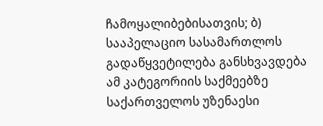ჩამოყალიბებისათვის; ბ) სააპელაციო სასამართლოს გადაწყვეტილება განსხვავდება ამ კატეგორიის საქმეებზე საქართველოს უზენაესი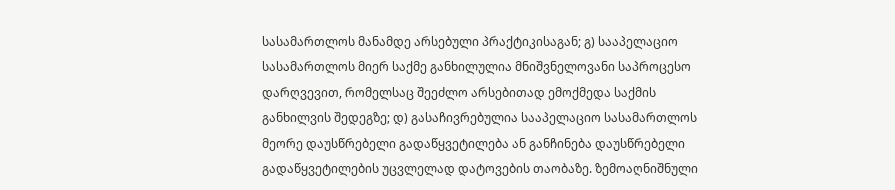სასამართლოს მანამდე არსებული პრაქტიკისაგან; გ) სააპელაციო სასამართლოს მიერ საქმე განხილულია მნიშვნელოვანი საპროცესო დარღვევით, რომელსაც შეეძლო არსებითად ემოქმედა საქმის განხილვის შედეგზე; დ) გასაჩივრებულია სააპელაციო სასამართლოს მეორე დაუსწრებელი გადაწყვეტილება ან განჩინება დაუსწრებელი გადაწყვეტილების უცვლელად დატოვების თაობაზე. ზემოაღნიშნული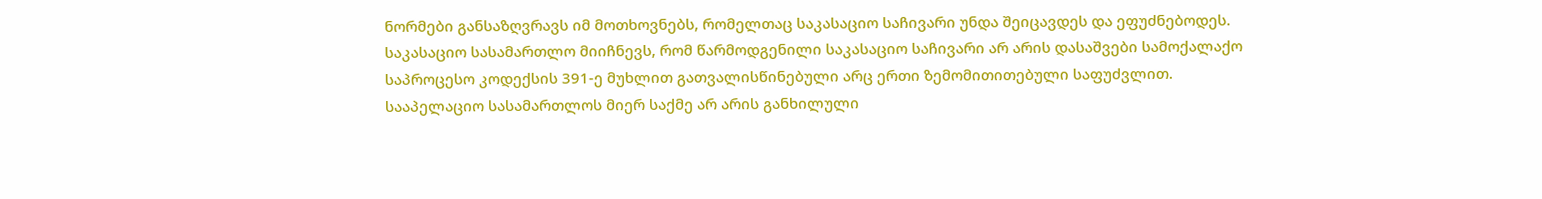ნორმები განსაზღვრავს იმ მოთხოვნებს, რომელთაც საკასაციო საჩივარი უნდა შეიცავდეს და ეფუძნებოდეს.
საკასაციო სასამართლო მიიჩნევს, რომ წარმოდგენილი საკასაციო საჩივარი არ არის დასაშვები სამოქალაქო საპროცესო კოდექსის 391-ე მუხლით გათვალისწინებული არც ერთი ზემომითითებული საფუძვლით.
სააპელაციო სასამართლოს მიერ საქმე არ არის განხილული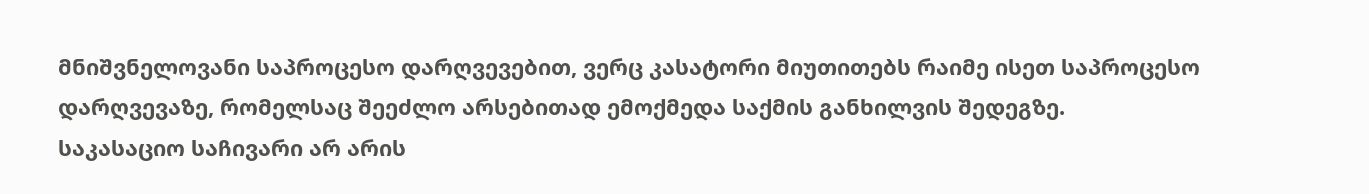მნიშვნელოვანი საპროცესო დარღვევებით, ვერც კასატორი მიუთითებს რაიმე ისეთ საპროცესო დარღვევაზე, რომელსაც შეეძლო არსებითად ემოქმედა საქმის განხილვის შედეგზე.
საკასაციო საჩივარი არ არის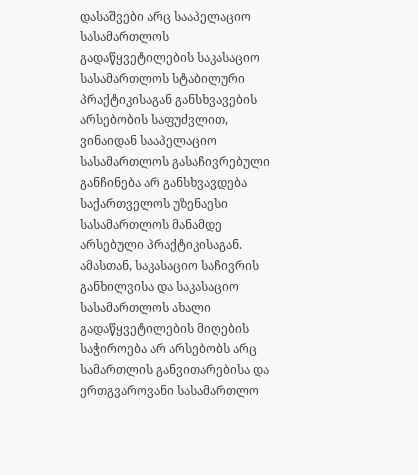დასაშვები არც სააპელაციო სასამართლოს გადაწყვეტილების საკასაციო სასამართლოს სტაბილური პრაქტიკისაგან განსხვავების არსებობის საფუძვლით, ვინაიდან სააპელაციო სასამართლოს გასაჩივრებული განჩინება არ განსხვავდება საქართველოს უზენაესი სასამართლოს მანამდე არსებული პრაქტიკისაგან.
ამასთან, საკასაციო საჩივრის განხილვისა და საკასაციო სასამართლოს ახალი გადაწყვეტილების მიღების საჭიროება არ არსებობს არც სამართლის განვითარებისა და ერთგვაროვანი სასამართლო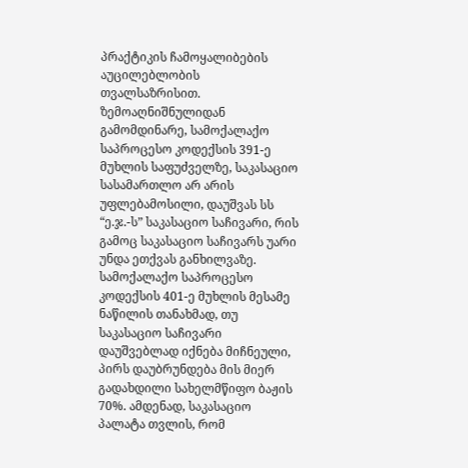პრაქტიკის ჩამოყალიბების აუცილებლობის თვალსაზრისით.
ზემოაღნიშნულიდან გამომდინარე, სამოქალაქო საპროცესო კოდექსის 391-ე მუხლის საფუძველზე, საკასაციო სასამართლო არ არის უფლებამოსილი, დაუშვას სს “ე.ჯ.-ს” საკასაციო საჩივარი, რის გამოც საკასაციო საჩივარს უარი უნდა ეთქვას განხილვაზე.
სამოქალაქო საპროცესო კოდექსის 401-ე მუხლის მესამე ნაწილის თანახმად, თუ საკასაციო საჩივარი დაუშვებლად იქნება მიჩნეული, პირს დაუბრუნდება მის მიერ გადახდილი სახელმწიფო ბაჟის 70%. ამდენად, საკასაციო პალატა თვლის, რომ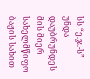სს “ე.ჯ.-ს” უნდა დაუბრუნდეს მის მიერ სახელმწიფო ბაჟის სახით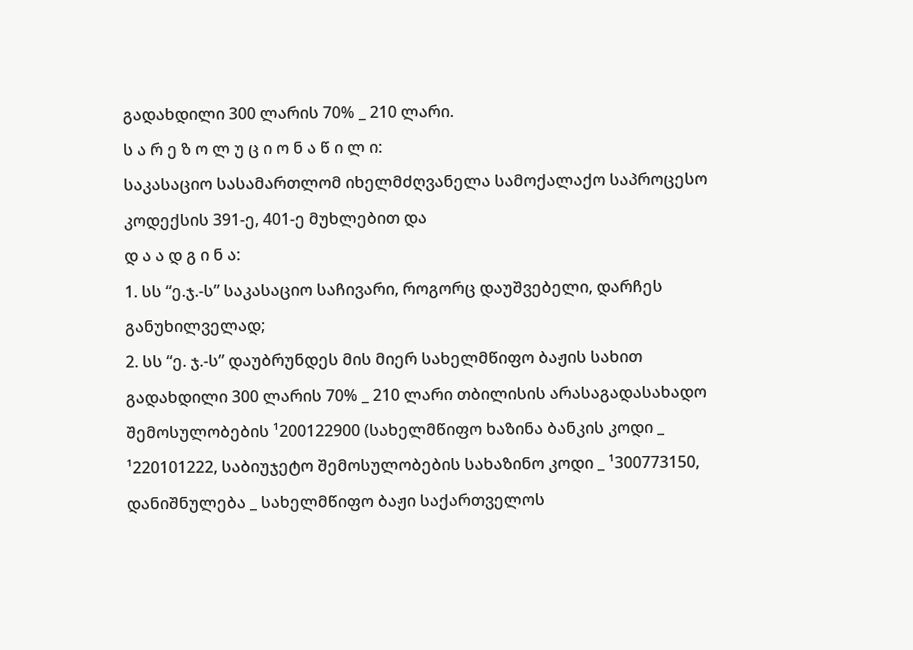გადახდილი 300 ლარის 70% _ 210 ლარი.
ს ა რ ე ზ ო ლ უ ც ი ო ნ ა წ ი ლ ი:
საკასაციო სასამართლომ იხელმძღვანელა სამოქალაქო საპროცესო კოდექსის 391-ე, 401-ე მუხლებით და
დ ა ა დ გ ი ნ ა:
1. სს “ე.ჯ.-ს” საკასაციო საჩივარი, როგორც დაუშვებელი, დარჩეს განუხილველად;
2. სს “ე. ჯ.-ს” დაუბრუნდეს მის მიერ სახელმწიფო ბაჟის სახით გადახდილი 300 ლარის 70% _ 210 ლარი თბილისის არასაგადასახადო შემოსულობების ¹200122900 (სახელმწიფო ხაზინა ბანკის კოდი _ ¹220101222, საბიუჯეტო შემოსულობების სახაზინო კოდი _ ¹300773150, დანიშნულება _ სახელმწიფო ბაჟი საქართველოს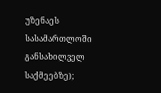უზენაეს სასამართლოში განსახილველ საქმეებზე);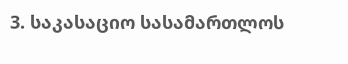3. საკასაციო სასამართლოს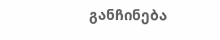განჩინება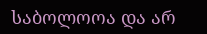საბოლოოა და არ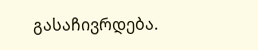გასაჩივრდება.